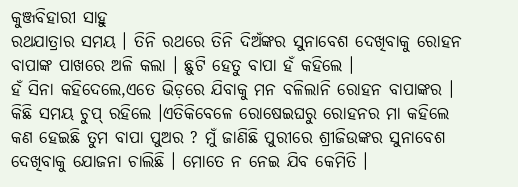କୁଞ୍ଜବିହାରୀ ସାହୁ
ରଥଯାତ୍ରାର ସମୟ । ତିନି ରଥରେ ତିନି ଦିଅଁଙ୍କର ସୁନାବେଶ ଦେଖିବାକୁ ରୋହନ ବାପାଙ୍କ ପାଖରେ ଅଳି କଲା । ଛୁଟି ହେତୁ ବାପା ହଁ କହିଲେ ।
ହଁ ସିନା କହିଦେଲେ,ଏତେ ଭିଡ଼ରେ ଯିବାକୁ ମନ ବଳିଲାନି ରୋହନ ବାପାଙ୍କର । କିଛି ସମୟ ଚୁପ୍ ରହିଲେ ।ଏତିକିବେଳେ ରୋଷେଇଘରୁ ରୋହନର ମା କହିଲେ କଣ ହେଇଛି ତୁମ ବାପା ପୁଅର ? ମୁଁ ଜାଣିଛି ପୁରୀରେ ଶ୍ରୀଜିଉଙ୍କର ସୁନାବେଶ ଦେଖିବାକୁ ଯୋଜନା ଚାଲିଛି । ମୋତେ ନ ନେଇ ଯିବ କେମିତି ।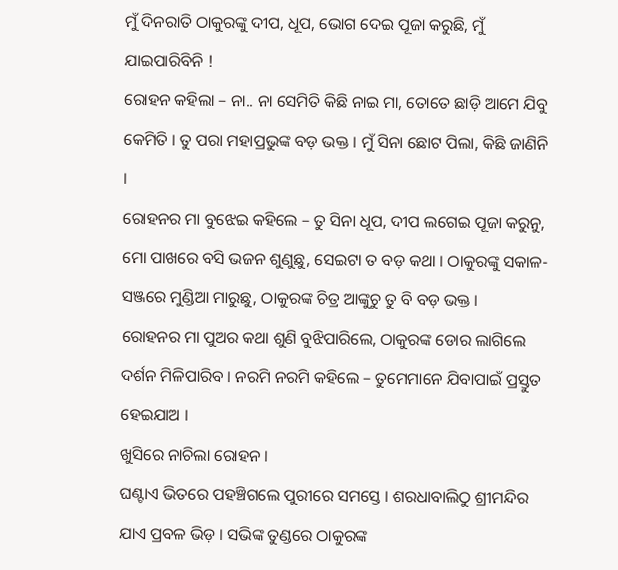ମୁଁ ଦିନରାତି ଠାକୁରଙ୍କୁ ଦୀପ, ଧୂପ, ଭୋଗ ଦେଇ ପୂଜା କରୁଛି, ମୁଁ ଯାଇପାରିବିନି !
ରୋହନ କହିଲା – ନା.. ନା ସେମିତି କିଛି ନାଇ ମା, ତୋତେ ଛାଡ଼ି ଆମେ ଯିବୁ କେମିତି । ତୁ ପରା ମହାପ୍ରଭୁଙ୍କ ବଡ଼ ଭକ୍ତ । ମୁଁ ସିନା ଛୋଟ ପିଲା, କିଛି ଜାଣିନି ।
ରୋହନର ମା ବୁଝେଇ କହିଲେ – ତୁ ସିନା ଧୂପ, ଦୀପ ଲଗେଇ ପୂଜା କରୁନୁ, ମୋ ପାଖରେ ବସି ଭଜନ ଶୁଣୁଛୁ, ସେଇଟା ତ ବଡ଼ କଥା । ଠାକୁରଙ୍କୁ ସକାଳ-ସଞ୍ଜରେ ମୁଣ୍ଡିଆ ମାରୁଛୁ, ଠାକୁରଙ୍କ ଚିତ୍ର ଆଙ୍କୁଚୁ ତୁ ବି ବଡ଼ ଭକ୍ତ ।
ରୋହନର ମା ପୁଅର କଥା ଶୁଣି ବୁଝିପାରିଲେ, ଠାକୁରଙ୍କ ଡୋର ଲାଗିଲେ ଦର୍ଶନ ମିଳିପାରିବ । ନରମି ନରମି କହିଲେ – ତୁମେମାନେ ଯିବାପାଇଁ ପ୍ରସ୍ତୁତ ହେଇଯାଅ ।
ଖୁସିରେ ନାଚିଲା ରୋହନ ।
ଘଣ୍ଟାଏ ଭିତରେ ପହଞ୍ଚିଗଲେ ପୁରୀରେ ସମସ୍ତେ । ଶରଧାବାଲିଠୁ ଶ୍ରୀମନ୍ଦିର ଯାଏ ପ୍ରବଳ ଭିଡ଼ । ସଭିଙ୍କ ତୁଣ୍ଡରେ ଠାକୁରଙ୍କ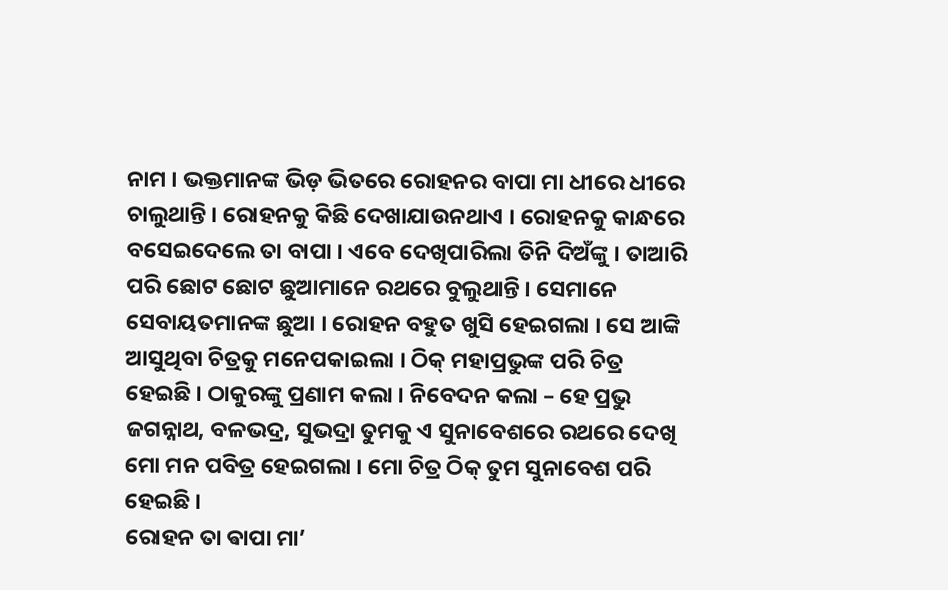ନାମ । ଭକ୍ତମାନଙ୍କ ଭିଡ଼ ଭିତରେ ରୋହନର ବାପା ମା ଧୀରେ ଧୀରେ ଚାଲୁଥାନ୍ତି । ରୋହନକୁ କିଛି ଦେଖାଯାଉନଥାଏ । ରୋହନକୁ କାନ୍ଧରେ ବସେଇଦେଲେ ତା ବାପା । ଏବେ ଦେଖିପାରିଲା ତିନି ଦିଅଁଙ୍କୁ । ତାଆରି ପରି ଛୋଟ ଛୋଟ ଛୁଆମାନେ ରଥରେ ବୁଲୁଥାନ୍ତି । ସେମାନେ ସେବାୟତମାନଙ୍କ ଛୁଆ । ରୋହନ ବହୁତ ଖୁସି ହେଇଗଲା । ସେ ଆଙ୍କି ଆସୁଥିବା ଚିତ୍ରକୁ ମନେପକାଇଲା । ଠିକ୍ ମହାପ୍ରଭୁଙ୍କ ପରି ଚିତ୍ର ହେଇଛି । ଠାକୁରଙ୍କୁ ପ୍ରଣାମ କଲା । ନିବେଦନ କଲା – ହେ ପ୍ରଭୁ ଜଗନ୍ନାଥ, ବଳଭଦ୍ର, ସୁଭଦ୍ରା ତୁମକୁ ଏ ସୁନାବେଶରେ ରଥରେ ଦେଖି ମୋ ମନ ପବିତ୍ର ହେଇଗଲା । ମୋ ଚିତ୍ର ଠିକ୍ ତୁମ ସୁନାବେଶ ପରି ହେଇଛି ।
ରୋହନ ତା ଵାପା ମା’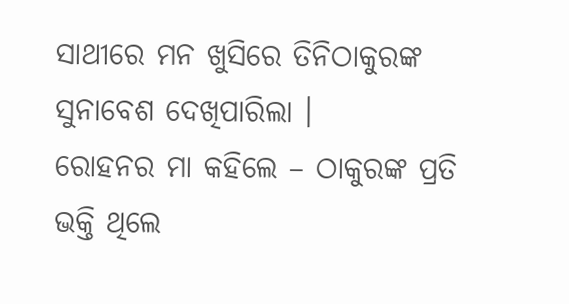ସାଥୀରେ ମନ ଖୁସିରେ ତିନିଠାକୁରଙ୍କ ସୁନାବେଶ ଦେଖିପାରିଲା ।
ରୋହନର ମା କହିଲେ – ଠାକୁରଙ୍କ ପ୍ରତି ଭକ୍ତି ଥିଲେ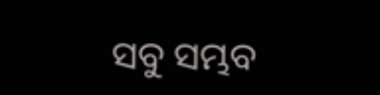ସବୁ ସମ୍ଭବ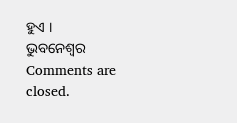ହୁଏ ।
ଭୁବନେଶ୍ବର
Comments are closed.